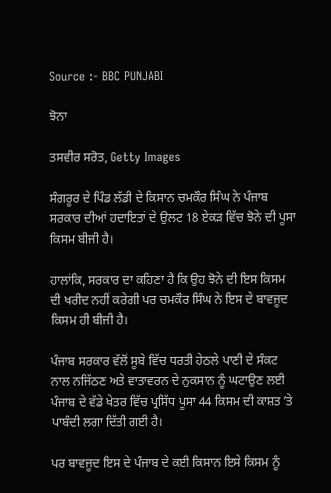Source :- BBC PUNJABI

ਝੋਨਾ

ਤਸਵੀਰ ਸਰੋਤ, Getty Images

ਸੰਗਰੂਰ ਦੇ ਪਿੰਡ ਲੱਡੀ ਦੇ ਕਿਸਾਨ ਚਮਕੌਰ ਸਿੰਘ ਨੇ ਪੰਜਾਬ ਸਰਕਾਰ ਦੀਆਂ ਹਦਾਇਤਾਂ ਦੇ ਉਲਟ 18 ਏਕੜ ਵਿੱਚ ਝੋਨੇ ਦੀ ਪੂਸਾ ਕਿਸਮ ਬੀਜੀ ਹੈ।

ਹਾਲਾਂਕਿ, ਸਰਕਾਰ ਦਾ ਕਹਿਣਾ ਹੈ ਕਿ ਉਹ ਝੋਨੇ ਦੀ ਇਸ ਕਿਸਮ ਦੀ ਖਰੀਦ ਨਹੀਂ ਕਰੇਗੀ ਪਰ ਚਮਕੌਰ ਸਿੰਘ ਨੇ ਇਸ ਦੇ ਬਾਵਜੂਦ ਕਿਸਮ ਹੀ ਬੀਜੀ ਹੈ।

ਪੰਜਾਬ ਸਰਕਾਰ ਵੱਲੋਂ ਸੂਬੇ ਵਿੱਚ ਧਰਤੀ ਹੇਠਲੇ ਪਾਣੀ ਦੇ ਸੰਕਟ ਨਾਲ ਨਜਿੱਠਣ ਅਤੇ ਵਾਤਾਵਰਨ ਦੇ ਨੁਕਸਾਨ ਨੂੰ ਘਟਾਉਣ ਲਈ ਪੰਜਾਬ ਦੇ ਵੱਡੇ ਖੇਤਰ ਵਿੱਚ ਪ੍ਰਸਿੱਧ ਪੂਸਾ 44 ਕਿਸਮ ਦੀ ਕਾਸ਼ਤ ʼਤੇ ਪਾਬੰਦੀ ਲਗਾ ਦਿੱਤੀ ਗਈ ਹੈ।

ਪਰ ਬਾਵਜੂਦ ਇਸ ਦੇ ਪੰਜਾਬ ਦੇ ਕਈ ਕਿਸਾਨ ਇਸੇ ਕਿਸਮ ਨੂੰ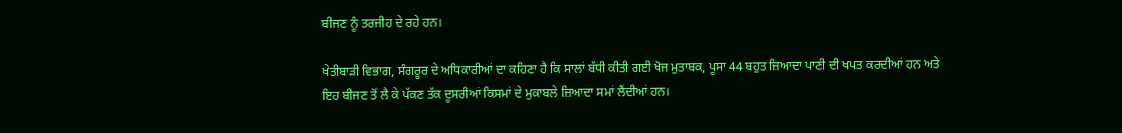ਬੀਜਣ ਨੂੰ ਤਰਜੀਹ ਦੇ ਰਹੇ ਹਨ।

ਖੇਤੀਬਾੜੀ ਵਿਭਾਗ, ਸੰਗਰੂਰ ਦੇ ਅਧਿਕਾਰੀਆਂ ਦਾ ਕਹਿਣਾ ਹੈ ਕਿ ਸਾਲਾਂ ਬੱਧੀ ਕੀਤੀ ਗਈ ਖੋਜ ਮੁਤਾਬਕ, ਪੂਸਾ 44 ਬਹੁਤ ਜ਼ਿਆਦਾ ਪਾਣੀ ਦੀ ਖਪਤ ਕਰਦੀਆਂ ਹਨ ਅਤੇ ਇਹ ਬੀਜਣ ਤੋਂ ਲੈ ਕੇ ਪੱਕਣ ਤੱਕ ਦੂਸਰੀਆਂ ਕਿਸਮਾਂ ਦੇ ਮੁਕਾਬਲੇ ਜ਼ਿਆਦਾ ਸਮਾਂ ਲੈਂਦੀਆਂ ਹਨ।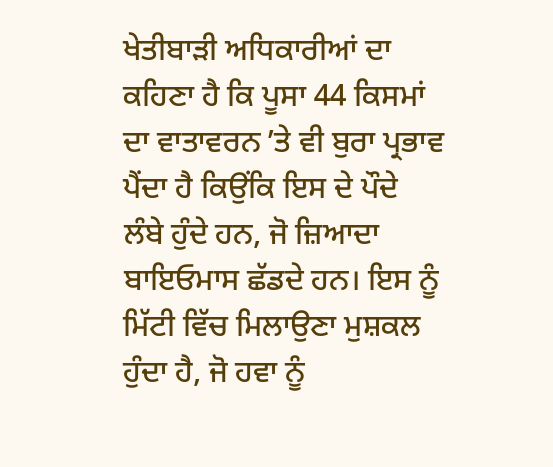ਖੇਤੀਬਾੜੀ ਅਧਿਕਾਰੀਆਂ ਦਾ ਕਹਿਣਾ ਹੈ ਕਿ ਪੂਸਾ 44 ਕਿਸਮਾਂ ਦਾ ਵਾਤਾਵਰਨ ʼਤੇ ਵੀ ਬੁਰਾ ਪ੍ਰਭਾਵ ਪੈਂਦਾ ਹੈ ਕਿਉਂਕਿ ਇਸ ਦੇ ਪੌਦੇ ਲੰਬੇ ਹੁੰਦੇ ਹਨ, ਜੋ ਜ਼ਿਆਦਾ ਬਾਇਓਮਾਸ ਛੱਡਦੇ ਹਨ। ਇਸ ਨੂੰ ਮਿੱਟੀ ਵਿੱਚ ਮਿਲਾਉਣਾ ਮੁਸ਼ਕਲ ਹੁੰਦਾ ਹੈ, ਜੋ ਹਵਾ ਨੂੰ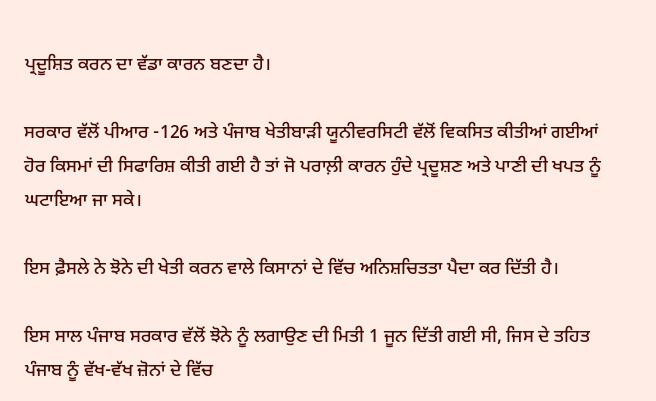ਪ੍ਰਦੂਸ਼ਿਤ ਕਰਨ ਦਾ ਵੱਡਾ ਕਾਰਨ ਬਣਦਾ ਹੈ।

ਸਰਕਾਰ ਵੱਲੋਂ ਪੀਆਰ -126 ਅਤੇ ਪੰਜਾਬ ਖੇਤੀਬਾੜੀ ਯੂਨੀਵਰਸਿਟੀ ਵੱਲੋਂ ਵਿਕਸਿਤ ਕੀਤੀਆਂ ਗਈਆਂ ਹੋਰ ਕਿਸਮਾਂ ਦੀ ਸਿਫਾਰਿਸ਼ ਕੀਤੀ ਗਈ ਹੈ ਤਾਂ ਜੋ ਪਰਾਲ਼ੀ ਕਾਰਨ ਹੁੰਦੇ ਪ੍ਰਦੂਸ਼ਣ ਅਤੇ ਪਾਣੀ ਦੀ ਖਪਤ ਨੂੰ ਘਟਾਇਆ ਜਾ ਸਕੇ।

ਇਸ ਫ਼ੈਸਲੇ ਨੇ ਝੋਨੇ ਦੀ ਖੇਤੀ ਕਰਨ ਵਾਲੇ ਕਿਸਾਨਾਂ ਦੇ ਵਿੱਚ ਅਨਿਸ਼ਚਿਤਤਾ ਪੈਦਾ ਕਰ ਦਿੱਤੀ ਹੈ।

ਇਸ ਸਾਲ ਪੰਜਾਬ ਸਰਕਾਰ ਵੱਲੋਂ ਝੋਨੇ ਨੂੰ ਲਗਾਉਣ ਦੀ ਮਿਤੀ 1 ਜੂਨ ਦਿੱਤੀ ਗਈ ਸੀ, ਜਿਸ ਦੇ ਤਹਿਤ ਪੰਜਾਬ ਨੂੰ ਵੱਖ-ਵੱਖ ਜ਼ੋਨਾਂ ਦੇ ਵਿੱਚ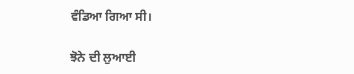ਵੰਡਿਆ ਗਿਆ ਸੀ।

ਝੋਨੇ ਦੀ ਲੁਆਈ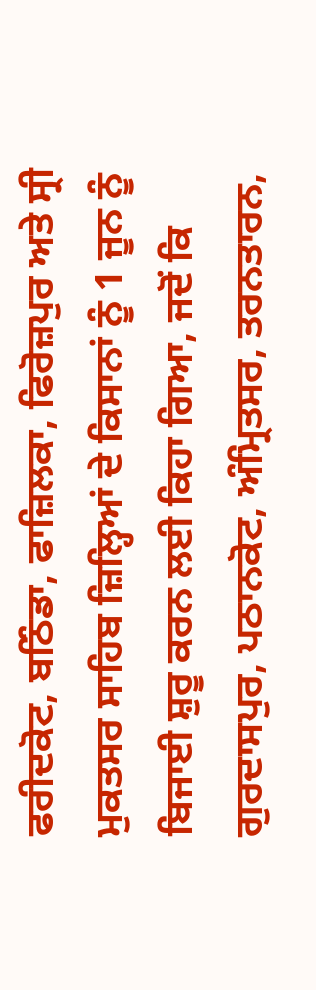ਫਰੀਦਕੋਟ, ਬਠਿੰਡਾ, ਫਾਜ਼ਿਲਕਾ, ਫਿਰੋਜ਼ਪੁਰ ਅਤੇ ਸ੍ਰੀ ਮੁਕਤਸਰ ਸਾਹਿਬ ਜ਼ਿਲ੍ਹਿਆਂ ਦੇ ਕਿਸਾਨਾਂ ਨੂੰ 1 ਜੂਨ ਨੂੰ ਬਿਜਾਈ ਸ਼ੁਰੂ ਕਰਨ ਲਈ ਕਿਹਾ ਗਿਆ, ਜਦੋਂ ਕਿ ਗੁਰਦਾਸਪੁਰ, ਪਠਾਨਕੋਟ, ਅੰਮ੍ਰਿਤਸਰ, ਤਰਨਤਾਰਨ,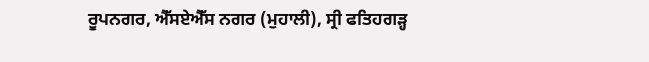ਰੂਪਨਗਰ, ਐੱਸਏਐੱਸ ਨਗਰ (ਮੁਹਾਲੀ), ਸ੍ਰੀ ਫਤਿਹਗੜ੍ਹ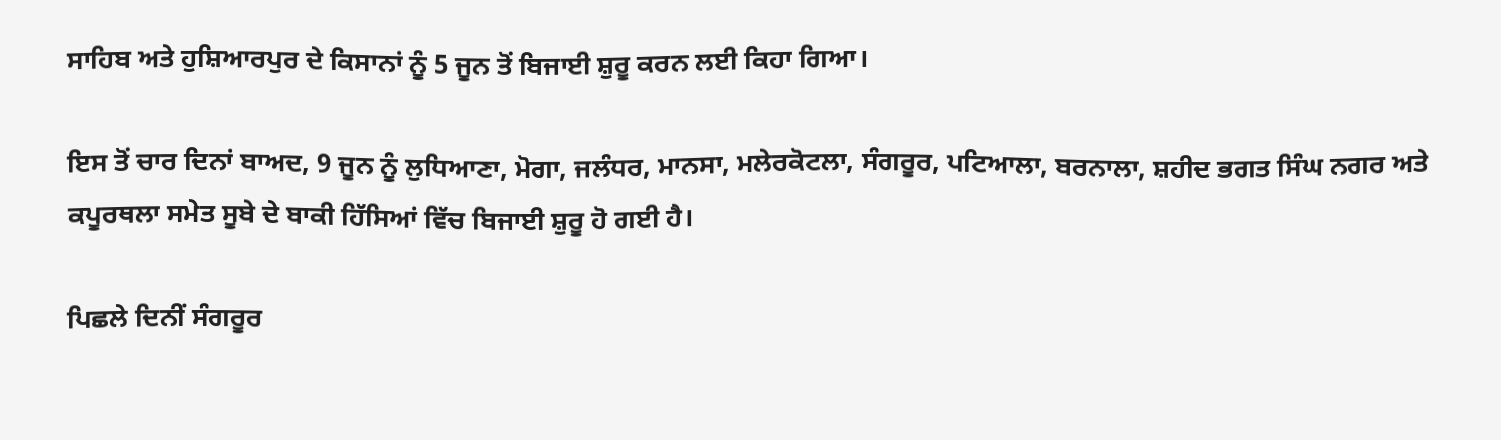ਸਾਹਿਬ ਅਤੇ ਹੁਸ਼ਿਆਰਪੁਰ ਦੇ ਕਿਸਾਨਾਂ ਨੂੰ 5 ਜੂਨ ਤੋਂ ਬਿਜਾਈ ਸ਼ੁਰੂ ਕਰਨ ਲਈ ਕਿਹਾ ਗਿਆ।

ਇਸ ਤੋਂ ਚਾਰ ਦਿਨਾਂ ਬਾਅਦ, 9 ਜੂਨ ਨੂੰ ਲੁਧਿਆਣਾ, ਮੋਗਾ, ਜਲੰਧਰ, ਮਾਨਸਾ, ਮਲੇਰਕੋਟਲਾ, ਸੰਗਰੂਰ, ਪਟਿਆਲਾ, ਬਰਨਾਲਾ, ਸ਼ਹੀਦ ਭਗਤ ਸਿੰਘ ਨਗਰ ਅਤੇ ਕਪੂਰਥਲਾ ਸਮੇਤ ਸੂਬੇ ਦੇ ਬਾਕੀ ਹਿੱਸਿਆਂ ਵਿੱਚ ਬਿਜਾਈ ਸ਼ੁਰੂ ਹੋ ਗਈ ਹੈ।

ਪਿਛਲੇ ਦਿਨੀਂ ਸੰਗਰੂਰ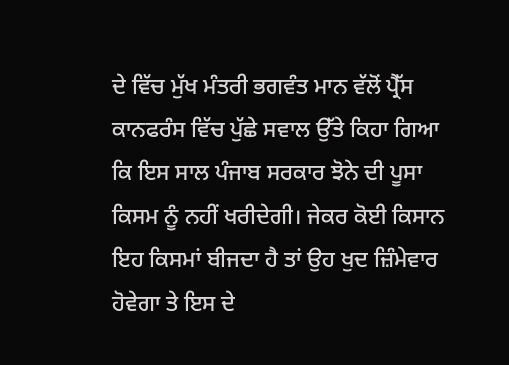ਦੇ ਵਿੱਚ ਮੁੱਖ ਮੰਤਰੀ ਭਗਵੰਤ ਮਾਨ ਵੱਲੋਂ ਪ੍ਰੈੱਸ ਕਾਨਫਰੰਸ ਵਿੱਚ ਪੁੱਛੇ ਸਵਾਲ ਉੱਤੇ ਕਿਹਾ ਗਿਆ ਕਿ ਇਸ ਸਾਲ ਪੰਜਾਬ ਸਰਕਾਰ ਝੋਨੇ ਦੀ ਪੂਸਾ ਕਿਸਮ ਨੂੰ ਨਹੀਂ ਖਰੀਦੇਗੀ। ਜੇਕਰ ਕੋਈ ਕਿਸਾਨ ਇਹ ਕਿਸਮਾਂ ਬੀਜਦਾ ਹੈ ਤਾਂ ਉਹ ਖੁਦ ਜ਼ਿੰਮੇਵਾਰ ਹੋਵੇਗਾ ਤੇ ਇਸ ਦੇ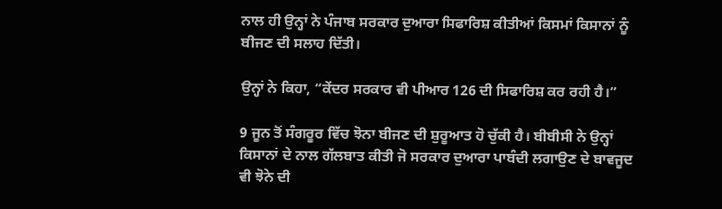ਨਾਲ ਹੀ ਉਨ੍ਹਾਂ ਨੇ ਪੰਜਾਬ ਸਰਕਾਰ ਦੁਆਰਾ ਸਿਫਾਰਿਸ਼ ਕੀਤੀਆਂ ਕਿਸਮਾਂ ਕਿਸਾਨਾਂ ਨੂੰ ਬੀਜਣ ਦੀ ਸਲਾਹ ਦਿੱਤੀ।

ਉਨ੍ਹਾਂ ਨੇ ਕਿਹਾ, “ਕੇਂਦਰ ਸਰਕਾਰ ਵੀ ਪੀਆਰ 126 ਦੀ ਸਿਫਾਰਿਸ਼ ਕਰ ਰਹੀ ਹੈ।”

9 ਜੂਨ ਤੋਂ ਸੰਗਰੂਰ ਵਿੱਚ ਝੋਨਾ ਬੀਜਣ ਦੀ ਸ਼ੁਰੂਆਤ ਹੋ ਚੁੱਕੀ ਹੈ। ਬੀਬੀਸੀ ਨੇ ਉਨ੍ਹਾਂ ਕਿਸਾਨਾਂ ਦੇ ਨਾਲ ਗੱਲਬਾਤ ਕੀਤੀ ਜੋ ਸਰਕਾਰ ਦੁਆਰਾ ਪਾਬੰਦੀ ਲਗਾਉਣ ਦੇ ਬਾਵਜੂਦ ਵੀ ਝੋਨੇ ਦੀ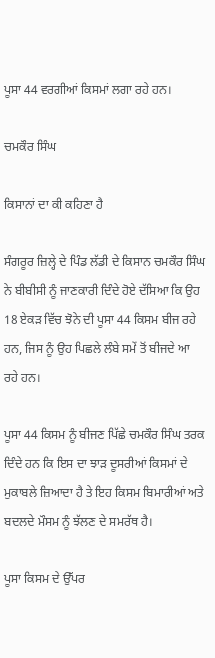ਪੂਸਾ 44 ਵਰਗੀਆਂ ਕਿਸਮਾਂ ਲਗਾ ਰਹੇ ਹਨ।

ਚਮਕੌਰ ਸਿੰਘ

ਕਿਸਾਨਾਂ ਦਾ ਕੀ ਕਹਿਣਾ ਹੈ

ਸੰਗਰੂਰ ਜ਼ਿਲ੍ਹੇ ਦੇ ਪਿੰਡ ਲੱਡੀ ਦੇ ਕਿਸਾਨ ਚਮਕੌਰ ਸਿੰਘ ਨੇ ਬੀਬੀਸੀ ਨੂੰ ਜਾਣਕਾਰੀ ਦਿੰਦੇ ਹੋਏ ਦੱਸਿਆ ਕਿ ਉਹ 18 ਏਕੜ ਵਿੱਚ ਝੋਨੇ ਦੀ ਪੂਸਾ 44 ਕਿਸਮ ਬੀਜ ਰਹੇ ਹਨ, ਜਿਸ ਨੂੰ ਉਹ ਪਿਛਲੇ ਲੰਬੇ ਸਮੇਂ ਤੋਂ ਬੀਜਦੇ ਆ ਰਹੇ ਹਨ।

ਪੂਸਾ 44 ਕਿਸਮ ਨੂੰ ਬੀਜਣ ਪਿੱਛੇ ਚਮਕੌਰ ਸਿੰਘ ਤਰਕ ਦਿੰਦੇ ਹਨ ਕਿ ਇਸ ਦਾ ਝਾੜ ਦੂਸਰੀਆਂ ਕਿਸਮਾਂ ਦੇ ਮੁਕਾਬਲੇ ਜ਼ਿਆਦਾ ਹੈ ਤੇ ਇਹ ਕਿਸਮ ਬਿਮਾਰੀਆਂ ਅਤੇ ਬਦਲਦੇ ਮੌਸਮ ਨੂੰ ਝੱਲਣ ਦੇ ਸਮਰੱਥ ਹੈ।

ਪੂਸਾ ਕਿਸਮ ਦੇ ਉੱਪਰ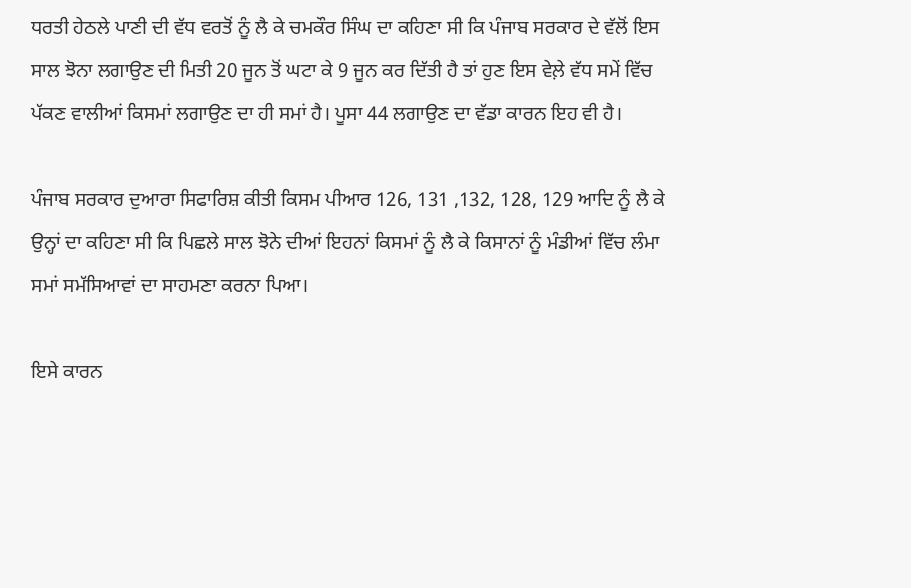ਧਰਤੀ ਹੇਠਲੇ ਪਾਣੀ ਦੀ ਵੱਧ ਵਰਤੋਂ ਨੂੰ ਲੈ ਕੇ ਚਮਕੌਰ ਸਿੰਘ ਦਾ ਕਹਿਣਾ ਸੀ ਕਿ ਪੰਜਾਬ ਸਰਕਾਰ ਦੇ ਵੱਲੋਂ ਇਸ ਸਾਲ ਝੋਨਾ ਲਗਾਉਣ ਦੀ ਮਿਤੀ 20 ਜੂਨ ਤੋਂ ਘਟਾ ਕੇ 9 ਜੂਨ ਕਰ ਦਿੱਤੀ ਹੈ ਤਾਂ ਹੁਣ ਇਸ ਵੇਲ਼ੇ ਵੱਧ ਸਮੇਂ ਵਿੱਚ ਪੱਕਣ ਵਾਲੀਆਂ ਕਿਸਮਾਂ ਲਗਾਉਣ ਦਾ ਹੀ ਸਮਾਂ ਹੈ। ਪੂਸਾ 44 ਲਗਾਉਣ ਦਾ ਵੱਡਾ ਕਾਰਨ ਇਹ ਵੀ ਹੈ।

ਪੰਜਾਬ ਸਰਕਾਰ ਦੁਆਰਾ ਸਿਫਾਰਿਸ਼ ਕੀਤੀ ਕਿਸਮ ਪੀਆਰ 126, 131 ,132, 128, 129 ਆਦਿ ਨੂੰ ਲੈ ਕੇ ਉਨ੍ਹਾਂ ਦਾ ਕਹਿਣਾ ਸੀ ਕਿ ਪਿਛਲੇ ਸਾਲ ਝੋਨੇ ਦੀਆਂ ਇਹਨਾਂ ਕਿਸਮਾਂ ਨੂੰ ਲੈ ਕੇ ਕਿਸਾਨਾਂ ਨੂੰ ਮੰਡੀਆਂ ਵਿੱਚ ਲੰਮਾ ਸਮਾਂ ਸਮੱਸਿਆਵਾਂ ਦਾ ਸਾਹਮਣਾ ਕਰਨਾ ਪਿਆ।

ਇਸੇ ਕਾਰਨ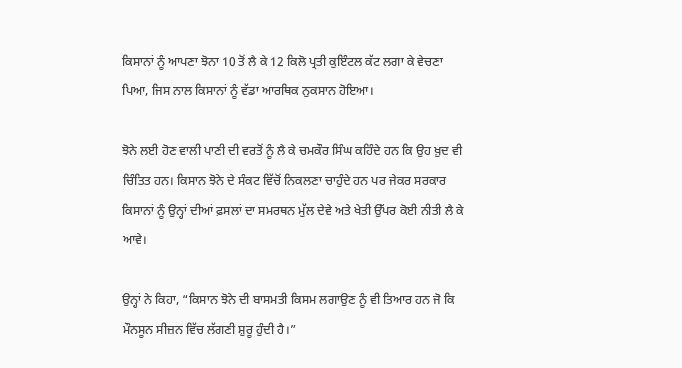ਕਿਸਾਨਾਂ ਨੂੰ ਆਪਣਾ ਝੋਨਾ 10 ਤੋਂ ਲੈ ਕੇ 12 ਕਿਲੋ ਪ੍ਰਤੀ ਕੁਇੰਟਲ ਕੱਟ ਲਗਾ ਕੇ ਵੇਚਣਾ ਪਿਆ, ਜਿਸ ਨਾਲ ਕਿਸਾਨਾਂ ਨੂੰ ਵੱਡਾ ਆਰਥਿਕ ਨੁਕਸਾਨ ਹੋਇਆ।

ਝੋਨੇ ਲਈ ਹੋਣ ਵਾਲੀ ਪਾਣੀ ਦੀ ਵਰਤੋਂ ਨੂੰ ਲੈ ਕੇ ਚਮਕੌਰ ਸਿੰਘ ਕਹਿੰਦੇ ਹਨ ਕਿ ਉਹ ਖ਼ੁਦ ਵੀ ਚਿੰਤਿਤ ਹਨ। ਕਿਸਾਨ ਝੋਨੇ ਦੇ ਸੰਕਟ ਵਿੱਚੋਂ ਨਿਕਲਣਾ ਚਾਹੁੰਦੇ ਹਨ ਪਰ ਜੇਕਰ ਸਰਕਾਰ ਕਿਸਾਨਾਂ ਨੂੰ ਉਨ੍ਹਾਂ ਦੀਆਂ ਫ਼ਸਲਾਂ ਦਾ ਸਮਰਥਨ ਮੁੱਲ ਦੇਵੇ ਅਤੇ ਖੇਤੀ ਉੱਪਰ ਕੋਈ ਨੀਤੀ ਲੈ ਕੇ ਆਵੇ।

ਉਨ੍ਹਾਂ ਨੇ ਕਿਹਾ, “ਕਿਸਾਨ ਝੋਨੇ ਦੀ ਬਾਸਮਤੀ ਕਿਸਮ ਲਗਾਉਣ ਨੂੰ ਵੀ ਤਿਆਰ ਹਨ ਜੋ ਕਿ ਮੌਨਸੂਨ ਸੀਜ਼ਨ ਵਿੱਚ ਲੱਗਣੀ ਸ਼ੁਰੂ ਹੁੰਦੀ ਹੈ।”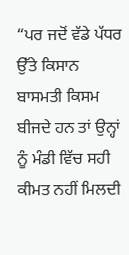“ਪਰ ਜਦੋਂ ਵੱਡੇ ਪੱਧਰ ਉੱਤੇ ਕਿਸਾਨ ਬਾਸਮਤੀ ਕਿਸਮ ਬੀਜਦੇ ਹਨ ਤਾਂ ਉਨ੍ਹਾਂ ਨੂੰ ਮੰਡੀ ਵਿੱਚ ਸਹੀ ਕੀਮਤ ਨਹੀਂ ਮਿਲਦੀ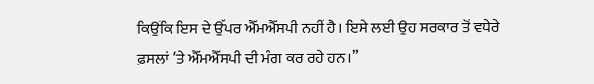ਕਿਉਂਕਿ ਇਸ ਦੇ ਉੱਪਰ ਐੱਮਐੱਸਪੀ ਨਹੀਂ ਹੈ। ਇਸੇ ਲਈ ਉਹ ਸਰਕਾਰ ਤੋਂ ਵਧੇਰੇ ਫ਼ਸਲਾਂ ʼਤੇ ਐੱਮਐੱਸਪੀ ਦੀ ਮੰਗ ਕਰ ਰਹੇ ਹਨ।”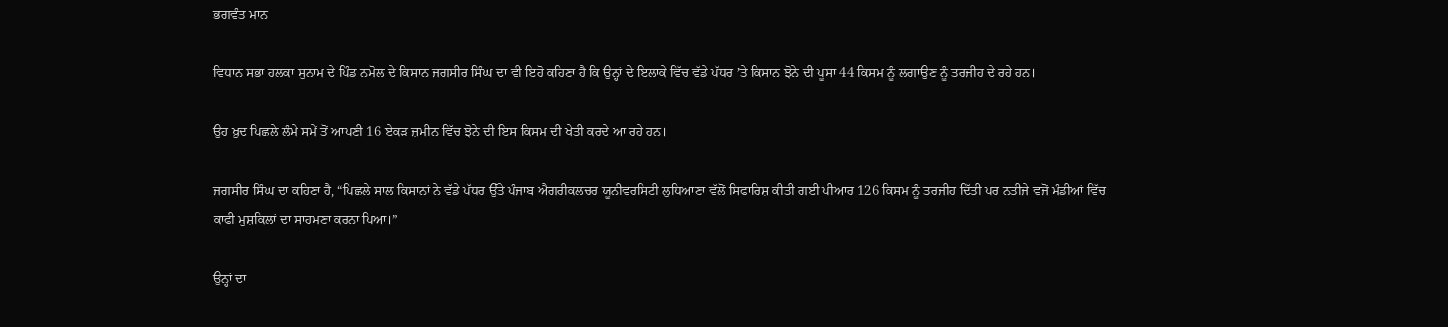ਭਗਵੰਤ ਮਾਨ

ਵਿਧਾਨ ਸਭਾ ਹਲਕਾ ਸੁਨਾਮ ਦੇ ਪਿੰਡ ਨਮੋਲ ਦੇ ਕਿਸਾਨ ਜਗਸੀਰ ਸਿੰਘ ਦਾ ਵੀ ਇਹੋ ਕਹਿਣਾ ਹੈ ਕਿ ਉਨ੍ਹਾਂ ਦੇ ਇਲਾਕੇ ਵਿੱਚ ਵੱਡੇ ਪੱਧਰ ʼਤੇ ਕਿਸਾਨ ਝੋਨੇ ਦੀ ਪੂਸਾ 44 ਕਿਸਮ ਨੂੰ ਲਗਾਉਣ ਨੂੰ ਤਰਜੀਹ ਦੇ ਰਹੇ ਹਨ।

ਉਹ ਖ਼ੁਦ ਪਿਛਲੇ ਲੰਮੇ ਸਮੇਂ ਤੋਂ ਆਪਣੀ 16 ਏਕੜ ਜ਼ਮੀਨ ਵਿੱਚ ਝੋਨੇ ਦੀ ਇਸ ਕਿਸਮ ਦੀ ਖੇਤੀ ਕਰਦੇ ਆ ਰਹੇ ਹਨ।

ਜਗਸੀਰ ਸਿੰਘ ਦਾ ਕਹਿਣਾ ਹੈ, “ਪਿਛਲੇ ਸਾਲ ਕਿਸਾਨਾਂ ਨੇ ਵੱਡੇ ਪੱਧਰ ਉੱਤੇ ਪੰਜਾਬ ਐਗਰੀਕਲਚਰ ਯੂਨੀਵਰਸਿਟੀ ਲੁਧਿਆਣਾ ਵੱਲੋਂ ਸਿਫਾਰਿਸ਼ ਕੀਤੀ ਗਈ ਪੀਆਰ 126 ਕਿਸਮ ਨੂੰ ਤਰਜੀਹ ਦਿੱਤੀ ਪਰ ਨਤੀਜੇ ਵਜੋਂ ਮੰਡੀਆਂ ਵਿੱਚ ਕਾਫੀ ਮੁਸ਼ਕਿਲਾਂ ਦਾ ਸਾਹਮਣਾ ਕਰਨਾ ਪਿਆ।”

ਉਨ੍ਹਾਂ ਦਾ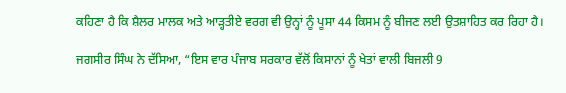ਕਹਿਣਾ ਹੈ ਕਿ ਸ਼ੈਲਰ ਮਾਲਕ ਅਤੇ ਆੜ੍ਹਤੀਏ ਵਰਗ ਵੀ ਉਨ੍ਹਾਂ ਨੂੰ ਪੂਸਾ 44 ਕਿਸਮ ਨੂੰ ਬੀਜਣ ਲਈ ਉਤਸ਼ਾਹਿਤ ਕਰ ਰਿਹਾ ਹੈ।

ਜਗਸੀਰ ਸਿੰਘ ਨੇ ਦੱਸਿਆ, “ਇਸ ਵਾਰ ਪੰਜਾਬ ਸਰਕਾਰ ਵੱਲੋਂ ਕਿਸਾਨਾਂ ਨੂੰ ਖੇਤਾਂ ਵਾਲੀ ਬਿਜਲੀ 9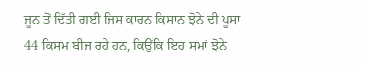ਜੂਨ ਤੋਂ ਦਿੱਤੀ ਗਈ ਜਿਸ ਕਾਰਨ ਕਿਸਾਨ ਝੋਨੇ ਦੀ ਪੂਸਾ 44 ਕਿਸਮ ਬੀਜ ਰਹੇ ਹਨ, ਕਿਉਂਕਿ ਇਹ ਸਮਾਂ ਝੋਨੇ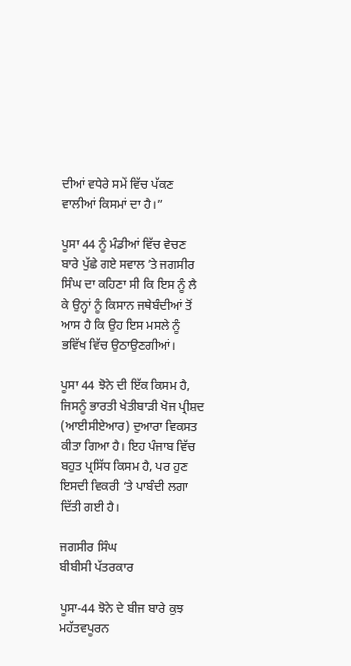ਦੀਆਂ ਵਧੇਰੇ ਸਮੇਂ ਵਿੱਚ ਪੱਕਣ ਵਾਲੀਆਂ ਕਿਸਮਾਂ ਦਾ ਹੈ।”

ਪੂਸਾ 44 ਨੂੰ ਮੰਡੀਆਂ ਵਿੱਚ ਵੇਚਣ ਬਾਰੇ ਪੁੱਛੇ ਗਏ ਸਵਾਲ ʼਤੇ ਜਗਸੀਰ ਸਿੰਘ ਦਾ ਕਹਿਣਾ ਸੀ ਕਿ ਇਸ ਨੂੰ ਲੈ ਕੇ ਉਨ੍ਹਾਂ ਨੂੰ ਕਿਸਾਨ ਜਥੇਬੰਦੀਆਂ ਤੋਂ ਆਸ ਹੈ ਕਿ ਉਹ ਇਸ ਮਸਲੇ ਨੂੰ ਭਵਿੱਖ ਵਿੱਚ ਉਠਾਉਣਗੀਆਂ।

ਪੂਸਾ 44 ਝੋਨੇ ਦੀ ਇੱਕ ਕਿਸਮ ਹੈ, ਜਿਸਨੂੰ ਭਾਰਤੀ ਖੇਤੀਬਾੜੀ ਖੋਜ ਪ੍ਰੀਸ਼ਦ (ਆਈਸੀਏਆਰ) ਦੁਆਰਾ ਵਿਕਸਤ ਕੀਤਾ ਗਿਆ ਹੈ। ਇਹ ਪੰਜਾਬ ਵਿੱਚ ਬਹੁਤ ਪ੍ਰਸਿੱਧ ਕਿਸਮ ਹੈ, ਪਰ ਹੁਣ ਇਸਦੀ ਵਿਕਰੀ ‘ਤੇ ਪਾਬੰਦੀ ਲਗਾ ਦਿੱਤੀ ਗਈ ਹੈ।

ਜਗਸੀਰ ਸਿੰਘ
ਬੀਬੀਸੀ ਪੱਤਰਕਾਰ

ਪੂਸਾ-44 ਝੋਨੇ ਦੇ ਬੀਜ ਬਾਰੇ ਕੁਝ ਮਹੱਤਵਪੂਰਨ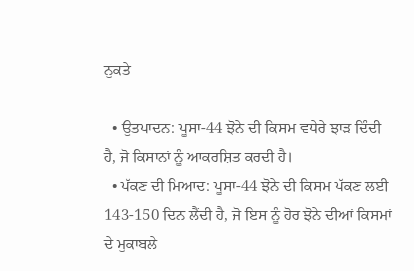ਨੁਕਤੇ

  • ਉਤਪਾਦਨ: ਪੂਸਾ-44 ਝੋਨੇ ਦੀ ਕਿਸਮ ਵਧੇਰੇ ਝਾੜ ਦਿੰਦੀ ਹੈ, ਜੋ ਕਿਸਾਨਾਂ ਨੂੰ ਆਕਰਸ਼ਿਤ ਕਰਦੀ ਹੈ।
  • ਪੱਕਣ ਦੀ ਮਿਆਦ: ਪੂਸਾ-44 ਝੋਨੇ ਦੀ ਕਿਸਮ ਪੱਕਣ ਲਈ 143-150 ਦਿਨ ਲੈਂਦੀ ਹੈ, ਜੋ ਇਸ ਨੂੰ ਹੋਰ ਝੋਨੇ ਦੀਆਂ ਕਿਸਮਾਂ ਦੇ ਮੁਕਾਬਲੇ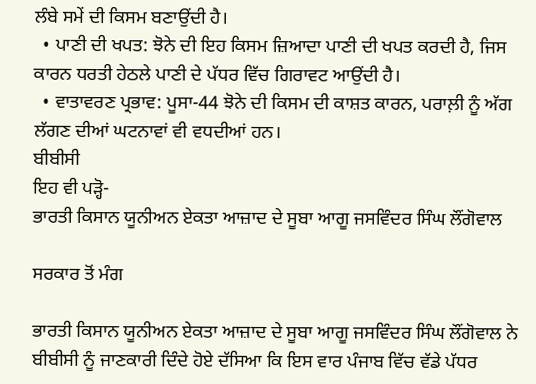ਲੰਬੇ ਸਮੇਂ ਦੀ ਕਿਸਮ ਬਣਾਉਂਦੀ ਹੈ।
  • ਪਾਣੀ ਦੀ ਖਪਤ: ਝੋਨੇ ਦੀ ਇਹ ਕਿਸਮ ਜ਼ਿਆਦਾ ਪਾਣੀ ਦੀ ਖਪਤ ਕਰਦੀ ਹੈ, ਜਿਸ ਕਾਰਨ ਧਰਤੀ ਹੇਠਲੇ ਪਾਣੀ ਦੇ ਪੱਧਰ ਵਿੱਚ ਗਿਰਾਵਟ ਆਉਂਦੀ ਹੈ।
  • ਵਾਤਾਵਰਣ ਪ੍ਰਭਾਵ: ਪੂਸਾ-44 ਝੋਨੇ ਦੀ ਕਿਸਮ ਦੀ ਕਾਸ਼ਤ ਕਾਰਨ, ਪਰਾਲ਼ੀ ਨੂੰ ਅੱਗ ਲੱਗਣ ਦੀਆਂ ਘਟਨਾਵਾਂ ਵੀ ਵਧਦੀਆਂ ਹਨ।
ਬੀਬੀਸੀ
ਇਹ ਵੀ ਪੜ੍ਹੋ-
ਭਾਰਤੀ ਕਿਸਾਨ ਯੂਨੀਅਨ ਏਕਤਾ ਆਜ਼ਾਦ ਦੇ ਸੂਬਾ ਆਗੂ ਜਸਵਿੰਦਰ ਸਿੰਘ ਲੌਂਗੋਵਾਲ

ਸਰਕਾਰ ਤੋਂ ਮੰਗ

ਭਾਰਤੀ ਕਿਸਾਨ ਯੂਨੀਅਨ ਏਕਤਾ ਆਜ਼ਾਦ ਦੇ ਸੂਬਾ ਆਗੂ ਜਸਵਿੰਦਰ ਸਿੰਘ ਲੌਂਗੋਵਾਲ ਨੇ ਬੀਬੀਸੀ ਨੂੰ ਜਾਣਕਾਰੀ ਦਿੰਦੇ ਹੋਏ ਦੱਸਿਆ ਕਿ ਇਸ ਵਾਰ ਪੰਜਾਬ ਵਿੱਚ ਵੱਡੇ ਪੱਧਰ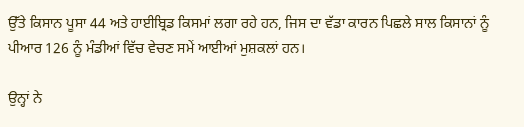ਉੱਤੇ ਕਿਸਾਨ ਪੂਸਾ 44 ਅਤੇ ਹਾਈਬ੍ਰਿਡ ਕਿਸਮਾਂ ਲਗਾ ਰਹੇ ਹਨ, ਜਿਸ ਦਾ ਵੱਡਾ ਕਾਰਨ ਪਿਛਲੇ ਸਾਲ ਕਿਸਾਨਾਂ ਨੂੰ ਪੀਆਰ 126 ਨੂੰ ਮੰਡੀਆਂ ਵਿੱਚ ਵੇਚਣ ਸਮੇਂ ਆਈਆਂ ਮੁਸ਼ਕਲਾਂ ਹਨ।

ਉਨ੍ਹਾਂ ਨੇ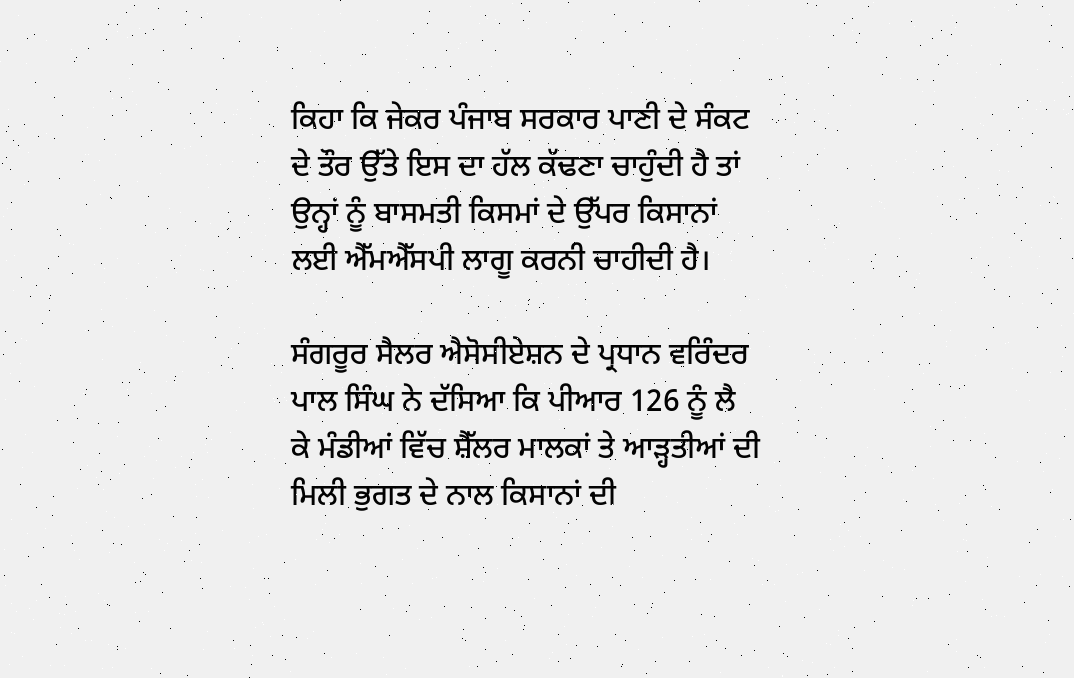ਕਿਹਾ ਕਿ ਜੇਕਰ ਪੰਜਾਬ ਸਰਕਾਰ ਪਾਣੀ ਦੇ ਸੰਕਟ ਦੇ ਤੌਰ ਉੱਤੇ ਇਸ ਦਾ ਹੱਲ ਕੱਢਣਾ ਚਾਹੁੰਦੀ ਹੈ ਤਾਂ ਉਨ੍ਹਾਂ ਨੂੰ ਬਾਸਮਤੀ ਕਿਸਮਾਂ ਦੇ ਉੱਪਰ ਕਿਸਾਨਾਂ ਲਈ ਐੱਮਐੱਸਪੀ ਲਾਗੂ ਕਰਨੀ ਚਾਹੀਦੀ ਹੈ।

ਸੰਗਰੂਰ ਸੈਲਰ ਐਸੋਸੀਏਸ਼ਨ ਦੇ ਪ੍ਰਧਾਨ ਵਰਿੰਦਰ ਪਾਲ ਸਿੰਘ ਨੇ ਦੱਸਿਆ ਕਿ ਪੀਆਰ 126 ਨੂੰ ਲੈ ਕੇ ਮੰਡੀਆਂ ਵਿੱਚ ਸ਼ੈੱਲਰ ਮਾਲਕਾਂ ਤੇ ਆੜ੍ਹਤੀਆਂ ਦੀ ਮਿਲੀ ਭੁਗਤ ਦੇ ਨਾਲ ਕਿਸਾਨਾਂ ਦੀ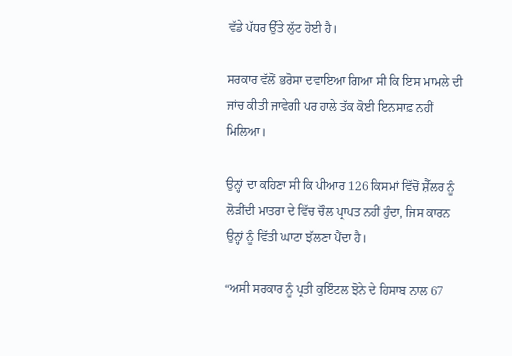ਵੱਡੇ ਪੱਧਰ ਉੱਤੇ ਲੁੱਟ ਹੋਈ ਹੈ।

ਸਰਕਾਰ ਵੱਲੋਂ ਭਰੋਸਾ ਦਵਾਇਆ ਗਿਆ ਸੀ ਕਿ ਇਸ ਮਾਮਲੇ ਦੀ ਜਾਂਚ ਕੀਤੀ ਜਾਵੇਗੀ ਪਰ ਹਾਲੇ ਤੱਕ ਕੋਈ ਇਨਸਾਫ਼ ਨਹੀਂ ਮਿਲਿਆ।

ਉਨ੍ਹਾਂ ਦਾ ਕਹਿਣਾ ਸੀ ਕਿ ਪੀਆਰ 126 ਕਿਸਮਾਂ ਵਿੱਚੋਂ ਸ਼ੈੱਲਰ ਨੂੰ ਲੋੜੀਂਦੀ ਮਾਤਰਾ ਦੇ ਵਿੱਚ ਚੌਲ ਪ੍ਰਾਪਤ ਨਹੀਂ ਹੁੰਦਾ, ਜਿਸ ਕਾਰਨ ਉਨ੍ਹਾਂ ਨੂੰ ਵਿੱਤੀ ਘਾਟਾ ਝੱਲਣਾ ਪੈਂਦਾ ਹੈ।

“ਅਸੀ ਸਰਕਾਰ ਨੂੰ ਪ੍ਰਤੀ ਕੁਇੰਟਲ ਝੋਨੇ ਦੇ ਹਿਸਾਬ ਨਾਲ 67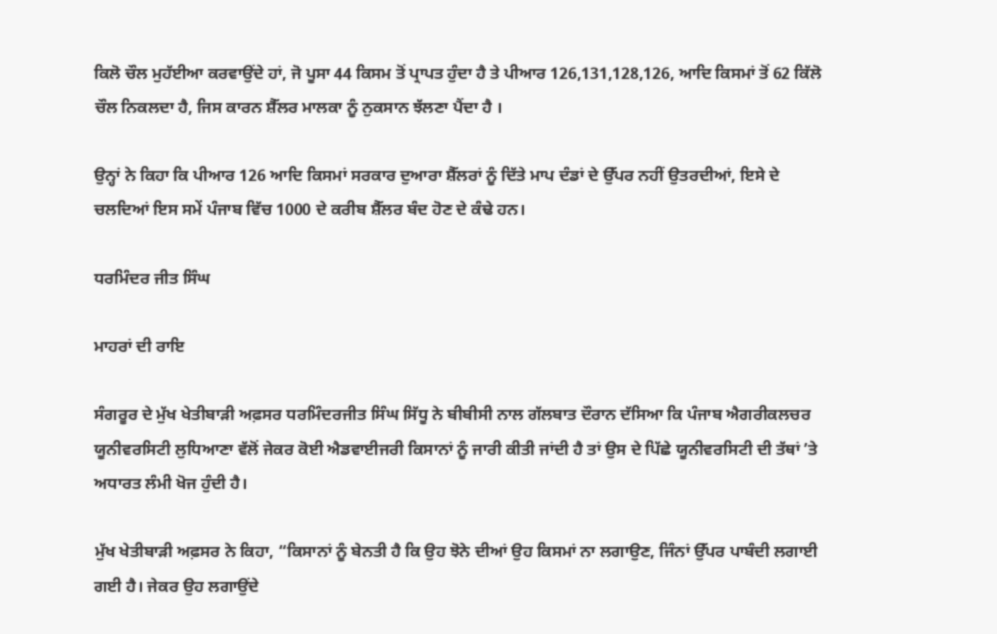ਕਿਲੋ ਚੌਲ ਮੁਹੱਈਆ ਕਰਵਾਉਂਦੇ ਹਾਂ, ਜੋ ਪੂਸਾ 44 ਕਿਸਮ ਤੋਂ ਪ੍ਰਾਪਤ ਹੁੰਦਾ ਹੈ ਤੇ ਪੀਆਰ 126,131,128,126, ਆਦਿ ਕਿਸਮਾਂ ਤੋਂ 62 ਕਿੱਲੋ ਚੌਲ ਨਿਕਲਦਾ ਹੈ, ਜਿਸ ਕਾਰਨ ਸ਼ੈੱਲਰ ਮਾਲਕਾ ਨੂੰ ਨੁਕਸਾਨ ਝੱਲਣਾ ਪੈਂਦਾ ਹੈ ।

ਉਨ੍ਹਾਂ ਨੇ ਕਿਹਾ ਕਿ ਪੀਆਰ 126 ਆਦਿ ਕਿਸਮਾਂ ਸਰਕਾਰ ਦੁਆਰਾ ਸ਼ੈੱਲਰਾਂ ਨੂੰ ਦਿੱਤੇ ਮਾਪ ਦੰਡਾਂ ਦੇ ਉੱਪਰ ਨਹੀਂ ਉਤਰਦੀਆਂ, ਇਸੇ ਦੇ ਚਲਦਿਆਂ ਇਸ ਸਮੇਂ ਪੰਜਾਬ ਵਿੱਚ 1000 ਦੇ ਕਰੀਬ ਸ਼ੈੱਲਰ ਬੰਦ ਹੋਣ ਦੇ ਕੰਢੇ ਹਨ।

ਧਰਮਿੰਦਰ ਜੀਤ ਸਿੰਘ

ਮਾਹਰਾਂ ਦੀ ਰਾਇ

ਸੰਗਰੂਰ ਦੇ ਮੁੱਖ ਖੇਤੀਬਾੜੀ ਅਫ਼ਸਰ ਧਰਮਿੰਦਰਜੀਤ ਸਿੰਘ ਸਿੱਧੂ ਨੇ ਬੀਬੀਸੀ ਨਾਲ ਗੱਲਬਾਤ ਦੌਰਾਨ ਦੱਸਿਆ ਕਿ ਪੰਜਾਬ ਐਗਰੀਕਲਚਰ ਯੂਨੀਵਰਸਿਟੀ ਲੁਧਿਆਣਾ ਵੱਲੋਂ ਜੇਕਰ ਕੋਈ ਐਡਵਾਈਜਰੀ ਕਿਸਾਨਾਂ ਨੂੰ ਜਾਰੀ ਕੀਤੀ ਜਾਂਦੀ ਹੈ ਤਾਂ ਉਸ ਦੇ ਪਿੱਛੇ ਯੂਨੀਵਰਸਿਟੀ ਦੀ ਤੱਥਾਂ ʼਤੇ ਅਧਾਰਤ ਲੰਮੀ ਖੋਜ ਹੁੰਦੀ ਹੈ।

ਮੁੱਖ ਖੇਤੀਬਾੜੀ ਅਫ਼ਸਰ ਨੇ ਕਿਹਾ, “ਕਿਸਾਨਾਂ ਨੂੰ ਬੇਨਤੀ ਹੈ ਕਿ ਉਹ ਝੋਨੇ ਦੀਆਂ ਉਹ ਕਿਸਮਾਂ ਨਾ ਲਗਾਉਣ, ਜਿੰਨਾਂ ਉੱਪਰ ਪਾਬੰਦੀ ਲਗਾਈ ਗਈ ਹੈ। ਜੇਕਰ ਉਹ ਲਗਾਉਂਦੇ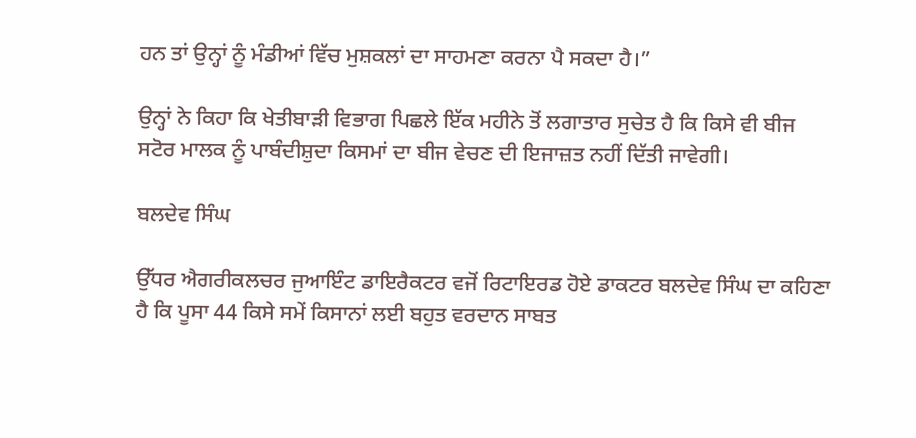ਹਨ ਤਾਂ ਉਨ੍ਹਾਂ ਨੂੰ ਮੰਡੀਆਂ ਵਿੱਚ ਮੁਸ਼ਕਲਾਂ ਦਾ ਸਾਹਮਣਾ ਕਰਨਾ ਪੈ ਸਕਦਾ ਹੈ।”

ਉਨ੍ਹਾਂ ਨੇ ਕਿਹਾ ਕਿ ਖੇਤੀਬਾੜੀ ਵਿਭਾਗ ਪਿਛਲੇ ਇੱਕ ਮਹੀਨੇ ਤੋਂ ਲਗਾਤਾਰ ਸੁਚੇਤ ਹੈ ਕਿ ਕਿਸੇ ਵੀ ਬੀਜ ਸਟੋਰ ਮਾਲਕ ਨੂੰ ਪਾਬੰਦੀਸ਼ੁਦਾ ਕਿਸਮਾਂ ਦਾ ਬੀਜ ਵੇਚਣ ਦੀ ਇਜਾਜ਼ਤ ਨਹੀਂ ਦਿੱਤੀ ਜਾਵੇਗੀ।

ਬਲਦੇਵ ਸਿੰਘ

ਉੱਧਰ ਐਗਰੀਕਲਚਰ ਜੁਆਇੰਟ ਡਾਇਰੈਕਟਰ ਵਜੋਂ ਰਿਟਾਇਰਡ ਹੋਏ ਡਾਕਟਰ ਬਲਦੇਵ ਸਿੰਘ ਦਾ ਕਹਿਣਾ ਹੈ ਕਿ ਪੂਸਾ 44 ਕਿਸੇ ਸਮੇਂ ਕਿਸਾਨਾਂ ਲਈ ਬਹੁਤ ਵਰਦਾਨ ਸਾਬਤ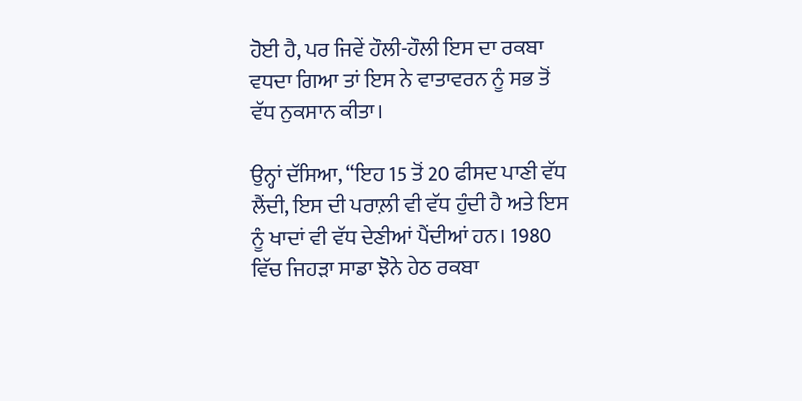ਹੋਈ ਹੈ, ਪਰ ਜਿਵੇਂ ਹੌਲੀ-ਹੌਲੀ ਇਸ ਦਾ ਰਕਬਾ ਵਧਦਾ ਗਿਆ ਤਾਂ ਇਸ ਨੇ ਵਾਤਾਵਰਨ ਨੂੰ ਸਭ ਤੋਂ ਵੱਧ ਨੁਕਸਾਨ ਕੀਤਾ।

ਉਨ੍ਹਾਂ ਦੱਸਿਆ, “ਇਹ 15 ਤੋਂ 20 ਫੀਸਦ ਪਾਣੀ ਵੱਧ ਲੈਂਦੀ, ਇਸ ਦੀ ਪਰਾਲ਼ੀ ਵੀ ਵੱਧ ਹੁੰਦੀ ਹੈ ਅਤੇ ਇਸ ਨੂੰ ਖਾਦਾਂ ਵੀ ਵੱਧ ਦੇਣੀਆਂ ਪੈਂਦੀਆਂ ਹਨ। 1980 ਵਿੱਚ ਜਿਹੜਾ ਸਾਡਾ ਝੋਨੇ ਹੇਠ ਰਕਬਾ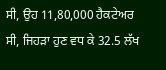ਸੀ, ਉਹ 11,80,000 ਹੈਕਟੇਅਰ ਸੀ, ਜਿਹੜਾ ਹੁਣ ਵਧ ਕੇ 32.5 ਲੱਖ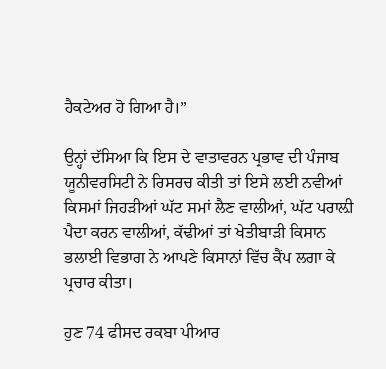ਹੈਕਟੇਅਰ ਹੋ ਗਿਆ ਹੈ।”

ਉਨ੍ਹਾਂ ਦੱਸਿਆ ਕਿ ਇਸ ਦੇ ਵਾਤਾਵਰਨ ਪ੍ਰਭਾਵ ਦੀ ਪੰਜਾਬ ਯੂਨੀਵਰਸਿਟੀ ਨੇ ਰਿਸਰਚ ਕੀਤੀ ਤਾਂ ਇਸੇ ਲਈ ਨਵੀਆਂ ਕਿਸਮਾਂ ਜਿਹੜੀਆਂ ਘੱਟ ਸਮਾਂ ਲੈਣ ਵਾਲੀਆਂ, ਘੱਟ ਪਰਾਲ਼ੀ ਪੈਦਾ ਕਰਨ ਵਾਲੀਆਂ, ਕੱਢੀਆਂ ਤਾਂ ਖੇਤੀਬਾੜੀ ਕਿਸਾਨ ਭਲਾਈ ਵਿਭਾਗ ਨੇ ਆਪਣੇ ਕਿਸਾਨਾਂ ਵਿੱਚ ਕੈਂਪ ਲਗਾ ਕੇ ਪ੍ਰਚਾਰ ਕੀਤਾ।

ਹੁਣ 74 ਫੀਸਦ ਰਕਬਾ ਪੀਆਰ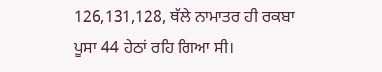126,131,128, ਥੱਲੇ ਨਾਮਾਤਰ ਹੀ ਰਕਬਾ ਪੂਸਾ 44 ਹੇਠਾਂ ਰਹਿ ਗਿਆ ਸੀ।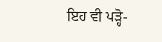ਇਹ ਵੀ ਪੜ੍ਹੋ-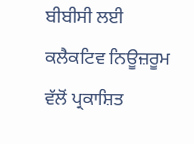ਬੀਬੀਸੀ ਲਈ ਕਲੈਕਟਿਵ ਨਿਊਜ਼ਰੂਮ ਵੱਲੋਂ ਪ੍ਰਕਾਸ਼ਿਤ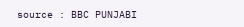source : BBC PUNJABI